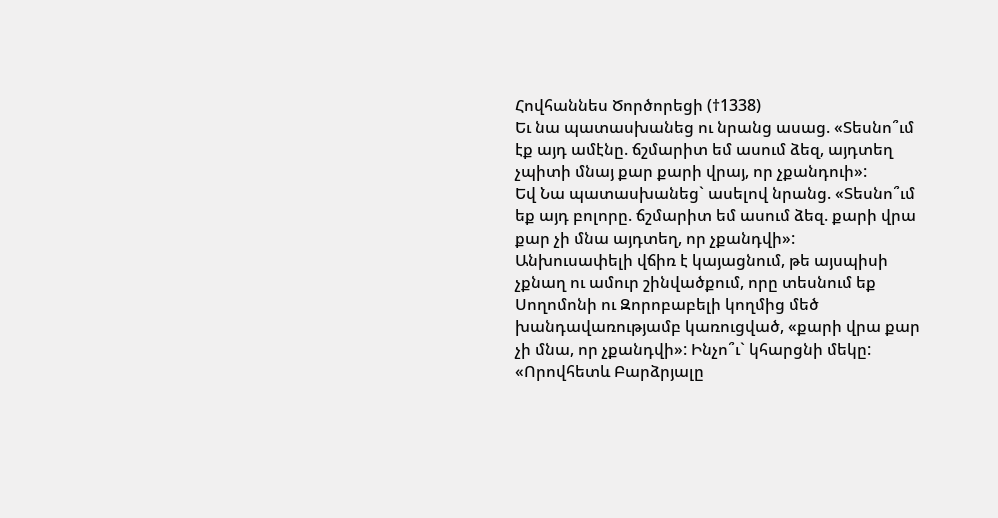Հովհաննես Ծործորեցի (†1338)
Եւ նա պատասխանեց ու նրանց ասաց. «Տեսնո՞ւմ էք այդ ամէնը. ճշմարիտ եմ ասում ձեզ, այդտեղ չպիտի մնայ քար քարի վրայ, որ չքանդուի»:
Եվ Նա պատասխանեց` ասելով նրանց. «Տեսնո՞ւմ եք այդ բոլորը. ճշմարիտ եմ ասում ձեզ. քարի վրա քար չի մնա այդտեղ, որ չքանդվի»:
Անխուսափելի վճիռ է կայացնում, թե այսպիսի չքնաղ ու ամուր շինվածքում, որը տեսնում եք Սողոմոնի ու Զորոբաբելի կողմից մեծ խանդավառությամբ կառուցված, «քարի վրա քար չի մնա, որ չքանդվի»: Ինչո՞ւ` կհարցնի մեկը: «Որովհետև Բարձրյալը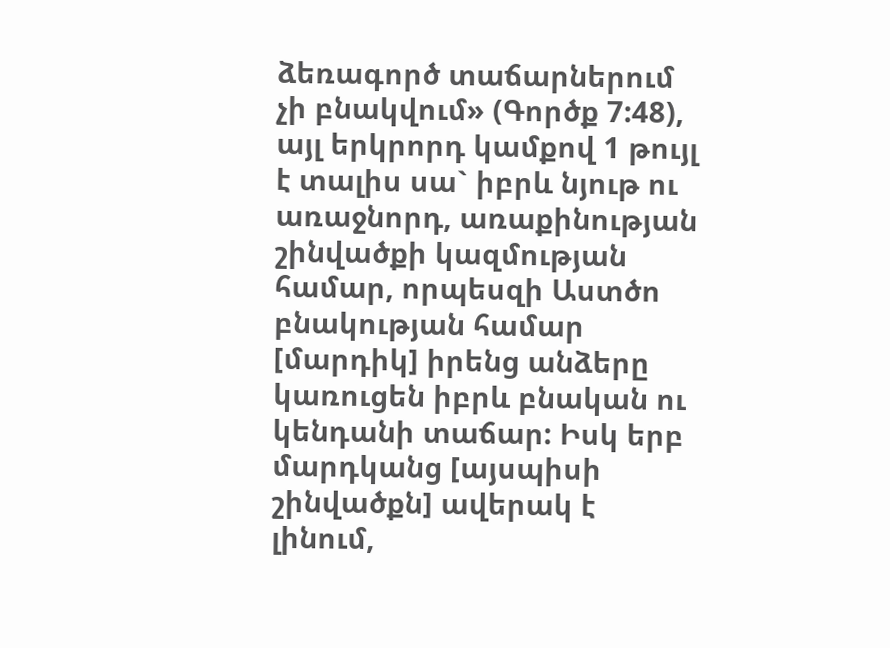ձեռագործ տաճարներում չի բնակվում» (Գործք 7:48), այլ երկրորդ կամքով 1 թույլ է տալիս սա` իբրև նյութ ու առաջնորդ, առաքինության շինվածքի կազմության համար, որպեսզի Աստծո բնակության համար [մարդիկ] իրենց անձերը կառուցեն իբրև բնական ու կենդանի տաճար: Իսկ երբ մարդկանց [այսպիսի շինվածքն] ավերակ է լինում,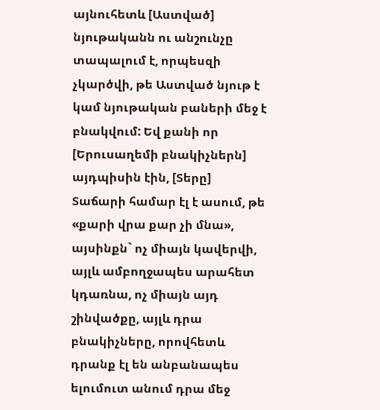այնուհետև [Աստված] նյութականն ու անշունչը տապալում է, որպեսզի չկարծվի, թե Աստված նյութ է կամ նյութական բաների մեջ է բնակվում: Եվ քանի որ [Երուսաղեմի բնակիչներն] այդպիսին էին, [Տերը] Տաճարի համար էլ է ասում, թե «քարի վրա քար չի մնա», այսինքն` ոչ միայն կավերվի, այլև ամբողջապես արահետ կդառնա, ոչ միայն այդ շինվածքը, այլև դրա բնակիչները, որովհետև դրանք էլ են անբանապես ելումուտ անում դրա մեջ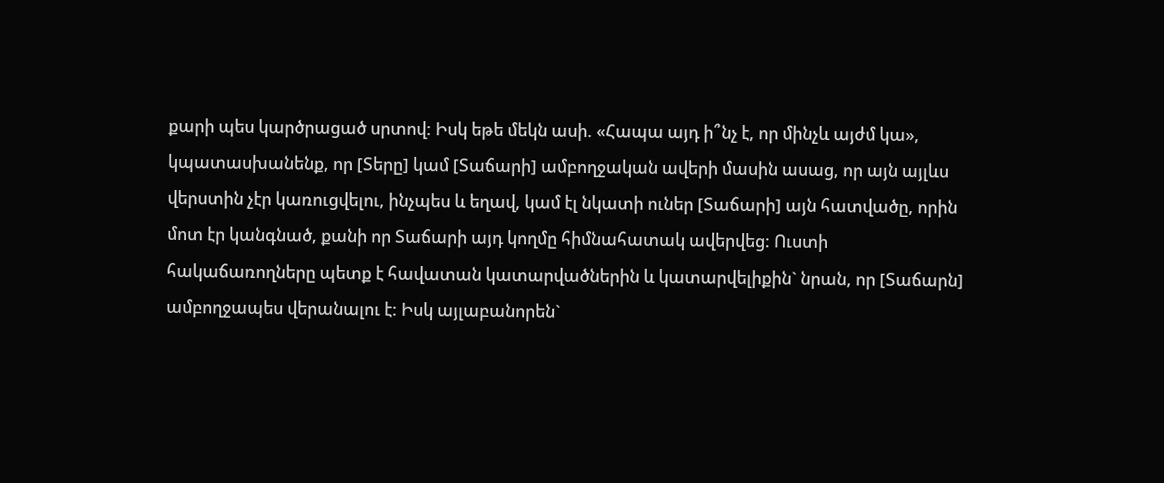քարի պես կարծրացած սրտով: Իսկ եթե մեկն ասի. «Հապա այդ ի՞նչ է, որ մինչև այժմ կա», կպատասխանենք, որ [Տերը] կամ [Տաճարի] ամբողջական ավերի մասին ասաց, որ այն այլևս վերստին չէր կառուցվելու, ինչպես և եղավ, կամ էլ նկատի ուներ [Տաճարի] այն հատվածը, որին մոտ էր կանգնած, քանի որ Տաճարի այդ կողմը հիմնահատակ ավերվեց: Ուստի հակաճառողները պետք է հավատան կատարվածներին և կատարվելիքին` նրան, որ [Տաճարն] ամբողջապես վերանալու է: Իսկ այլաբանորեն`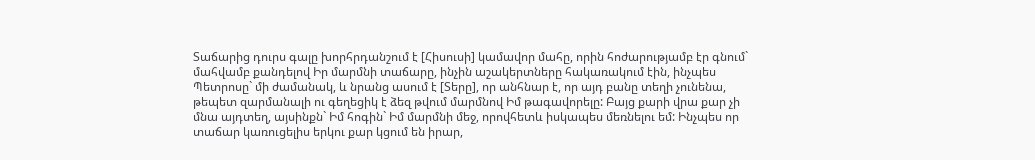Տաճարից դուրս գալը խորհրդանշում է [Հիսուսի] կամավոր մահը, որին հոժարությամբ էր գնում` մահվամբ քանդելով Իր մարմնի տաճարը, ինչին աշակերտները հակառակում էին, ինչպես Պետրոսը` մի ժամանակ, և նրանց ասում է [Տերը], որ անհնար է, որ այդ բանը տեղի չունենա, թեպետ զարմանալի ու գեղեցիկ է ձեզ թվում մարմնով Իմ թագավորելը: Բայց քարի վրա քար չի մնա այդտեղ, այսինքն` Իմ հոգին` Իմ մարմնի մեջ, որովհետև իսկապես մեռնելու եմ: Ինչպես որ տաճար կառուցելիս երկու քար կցում են իրար,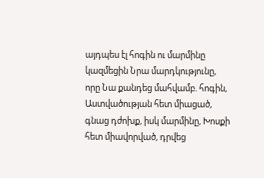այդպես էլ հոգին ու մարմինը կազմեցին Նրա մարդկությունը, որը Նա քանդեց մահվամբ. հոգին, Աստվածության հետ միացած, գնաց դժոխք, իսկ մարմինը, Խոսքի հետ միավորված, դրվեց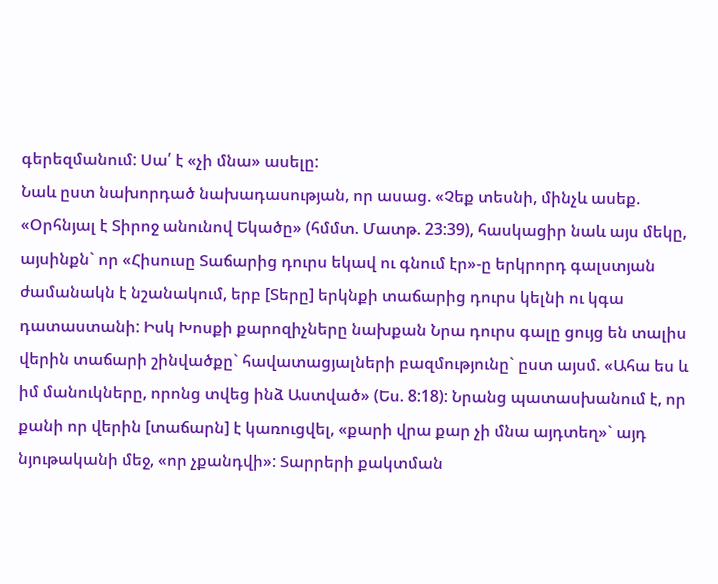գերեզմանում: Սա՛ է «չի մնա» ասելը:
Նաև ըստ նախորդած նախադասության, որ ասաց. «Չեք տեսնի, մինչև ասեք. «Օրհնյալ է Տիրոջ անունով Եկածը» (հմմտ. Մատթ. 23:39), հասկացիր նաև այս մեկը, այսինքն` որ «Հիսուսը Տաճարից դուրս եկավ ու գնում էր»-ը երկրորդ գալստյան ժամանակն է նշանակում, երբ [Տերը] երկնքի տաճարից դուրս կելնի ու կգա դատաստանի: Իսկ Խոսքի քարոզիչները նախքան Նրա դուրս գալը ցույց են տալիս վերին տաճարի շինվածքը` հավատացյալների բազմությունը` ըստ այսմ. «Ահա ես և իմ մանուկները, որոնց տվեց ինձ Աստված» (Ես. 8:18): Նրանց պատասխանում է, որ քանի որ վերին [տաճարն] է կառուցվել, «քարի վրա քար չի մնա այդտեղ»` այդ նյութականի մեջ, «որ չքանդվի»: Տարրերի քակտման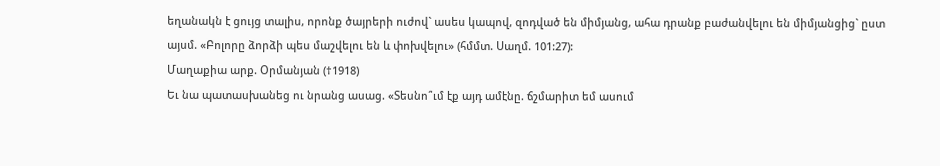եղանակն է ցույց տալիս, որոնք ծայրերի ուժով` ասես կապով, զոդված են միմյանց, ահա դրանք բաժանվելու են միմյանցից` ըստ այսմ. «Բոլորը ձորձի պես մաշվելու են և փոխվելու» (հմմտ. Սաղմ. 101:27):
Մաղաքիա արք. Օրմանյան (†1918)
Եւ նա պատասխանեց ու նրանց ասաց. «Տեսնո՞ւմ էք այդ ամէնը. ճշմարիտ եմ ասում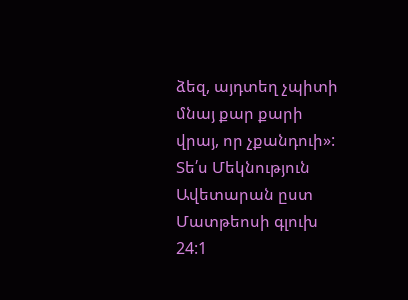ձեզ, այդտեղ չպիտի մնայ քար քարի վրայ, որ չքանդուի»:
Տե՛ս Մեկնություն Ավետարան ըստ Մատթեոսի գլուխ 24:1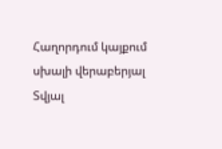Հաղորդում կայքում սխալի վերաբերյալ
Տվյալ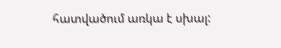հատվածում առկա է սխալ: